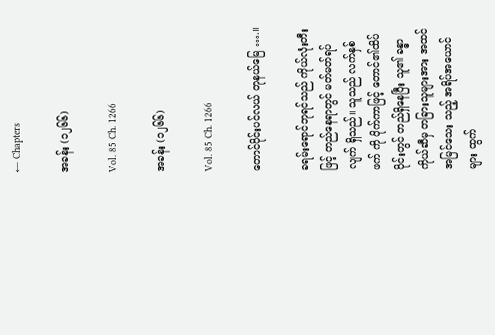← Chapters

အခန်း (၁၂၆၆)

Vol. 85 Ch. 1266

အခန်း (၁၂၆၆)

Vol. 85 Ch. 1266

တောင်ပိုင်းပင်လယ် တုနယ်မြေ ….။

ခရမ်းရောင်ဘုရင်သည် ကိုယ်လုံးတီးဖြင့် တည်နေရာတွင် မတ်မတ်ရပ်လျက် ရှိသည်။ သူသည် လက်နှစ်ဖက် ကို ပိုက်ကာဖြင့် တောင်၏ထိပ်ပိုင်းတွင် တည်ရှိနေပြီး သူ၏ ခန္ဓာကိုယ်ဆီမှ တခြားသူများအား အထင်အမြင်သေး သည့် အရိပ်အယောင်များ ထွက်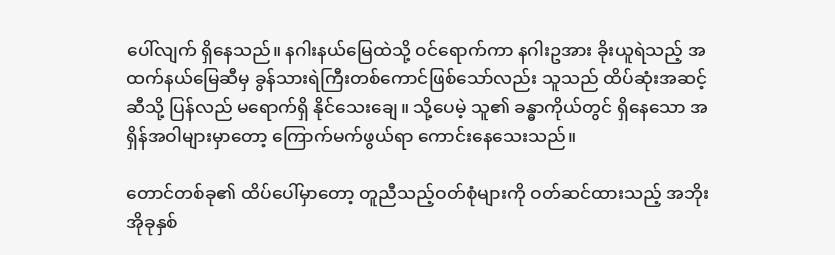ပေါ်လျက် ရှိနေသည်။ နဂါးနယ်မြေထဲသို့ ဝင်ရောက်ကာ နဂါးဥအား ခိုးယူရဲသည့် အထက်နယ်မြေဆီမှ ခွန်သားရဲကြီးတစ်ကောင်ဖြစ်သော်လည်း သူသည် ထိပ်ဆုံးအဆင့်ဆီသို့ ပြန်လည် မရောက်ရှိ နိုင်သေးချေ။ သို့ပေမဲ့ သူ၏ ခန္ဓာကိုယ်တွင် ရှိနေသော အရှိန်အဝါများမှာတော့ ကြောက်မက်ဖွယ်ရာ ကောင်းနေသေးသည်။

တောင်တစ်ခု၏ ထိပ်ပေါ်မှာတော့ တူညီသည့်ဝတ်စုံများကို ဝတ်ဆင်ထားသည့် အဘိုးအိုခုနှစ်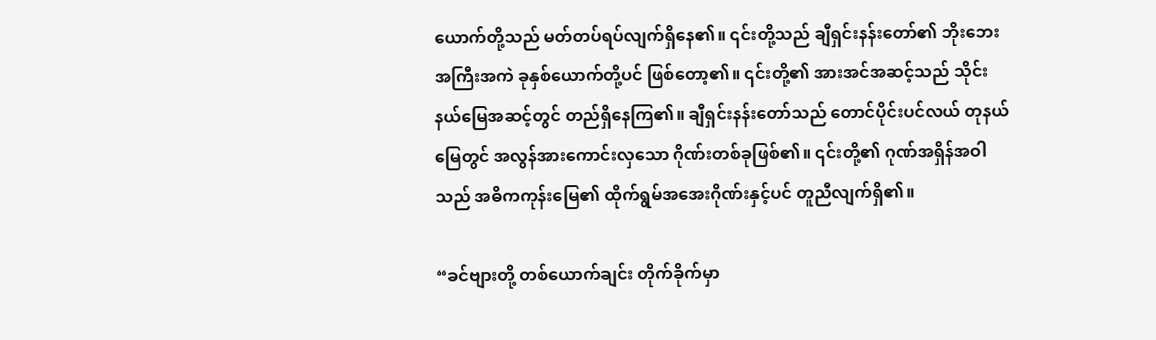ယောက်တို့သည် မတ်တပ်ရပ်လျက်ရှိနေ၏။ ၎င်းတို့သည် ချီရှင်းနန်းတော်၏ ဘိုးဘေးအကြီးအကဲ ခုနှစ်ယောက်တို့ပင် ဖြစ်တော့၏။ ၎င်းတို့၏ အားအင်အဆင့်သည် သိုင်းနယ်မြေအဆင့်တွင် တည်ရှိနေကြ၏။ ချီရှင်းနန်းတော်သည် တောင်ပိုင်းပင်လယ် တုနယ်မြေတွင် အလွန်အားကောင်းလှသော ဂိုဏ်းတစ်ခုဖြစ်၏။ ၎င်းတို့၏ ဂုဏ်အရှိန်အဝါသည် အဓိကကုန်းမြေ၏ ထိုက်ရွမ်အအေးဂိုဏ်းနှင့်ပင် တူညီလျက်ရှိ၏။

“ခင်ဗျားတို့ တစ်ယောက်ချင်း တိုက်ခိုက်မှာ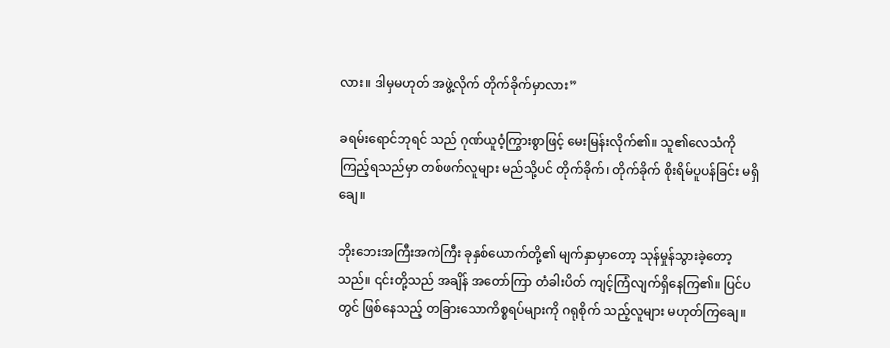လား။ ဒါမှမဟုတ် အဖွဲ့လိုက် တိုက်ခိုက်မှာလား”

ခရမ်းရောင်ဘုရင် သည် ဂုဏ်ယူဝံ့ကြွားစွာဖြင့် မေးမြန်းလိုက်၏။ သူ၏လေသံကို ကြည့်ရသည်မှာ တစ်ဖက်လူများ မည်သို့ပင် တိုက်ခိုက်၊ တိုက်ခိုက် စိုးရိမ်ပူပန်ခြင်း မရှိချေ။

ဘိုးဘေးအကြီးအကဲကြီး ခုနှစ်ယောက်တို့၏ မျက်နှာမှာတော့ သုန်မှုန်သွားခဲ့တော့သည်။ ၎င်းတို့သည် အချိန် အတော်ကြာ တံခါးပိတ် ကျင့်ကြံလျက်ရှိနေကြ၏။ ပြင်ပတွင် ဖြစ်နေသည့် တခြားသောကိစ္စရပ်များကို ဂရုစိုက် သည့်လူများ မဟုတ်ကြချေ။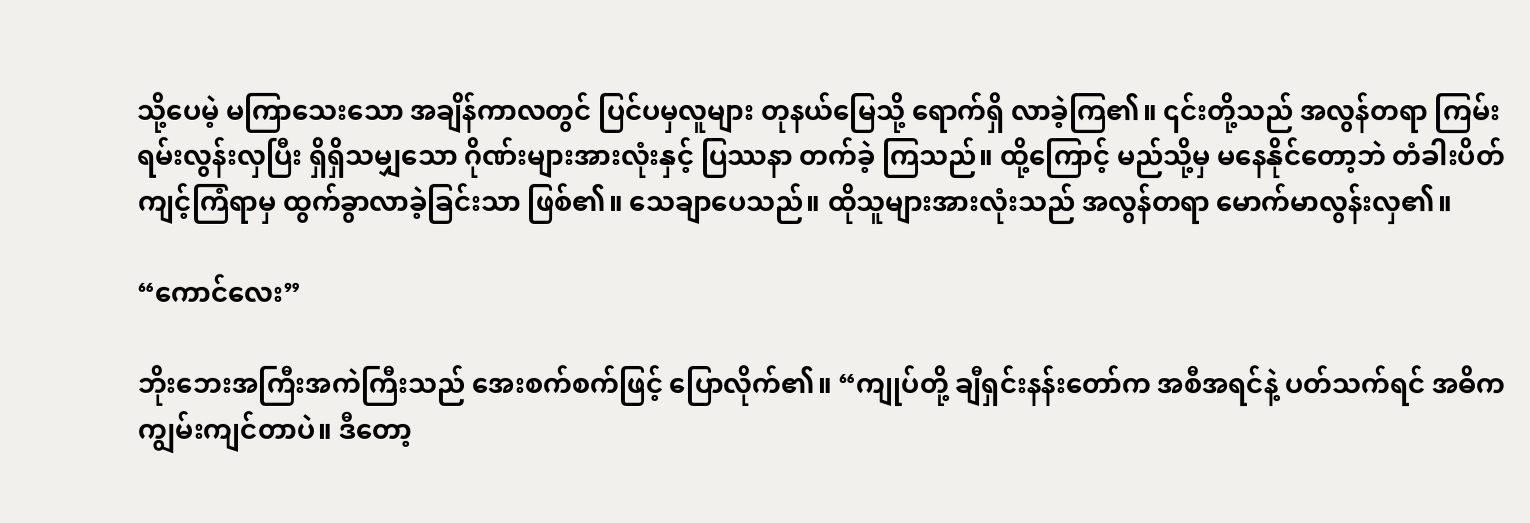သို့ပေမဲ့ မကြာသေးသော အချိန်ကာလတွင် ပြင်ပမှလူများ တုနယ်မြေသို့ ရောက်ရှိ လာခဲ့ကြ၏။ ၎င်းတို့သည် အလွန်တရာ ကြမ်းရမ်းလွန်းလှပြီး ရှိရှိသမျှသော ဂိုဏ်းများအားလုံးနှင့် ပြဿနာ တက်ခဲ့ ကြသည်။ ထို့ကြောင့် မည်သို့မှ မနေနိုင်တော့ဘဲ တံခါးပိတ် ကျင့်ကြံရာမှ ထွက်ခွာလာခဲ့ခြင်းသာ ဖြစ်၏။ သေချာပေသည်။ ထိုသူများအားလုံးသည် အလွန်တရာ မောက်မာလွန်းလှ၏။

“ကောင်လေး”

ဘိုးဘေးအကြီးအကဲကြီးသည် အေးစက်စက်ဖြင့် ပြောလိုက်၏။ “ကျုပ်တို့ ချီရှင်းနန်းတော်က အစီအရင်နဲ့ ပတ်သက်ရင် အဓိက ကျွမ်းကျင်တာပဲ။ ဒီတော့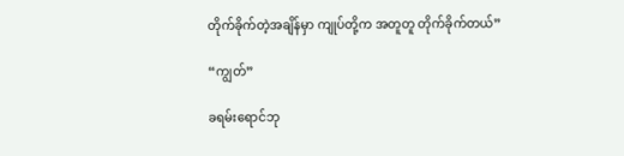တိုက်ခိုက်တဲ့အချိန်မှာ ကျုပ်တို့က အတူတူ တိုက်ခိုက်တယ်”

“ကျွတ်”

ခရမ်းရောင်ဘု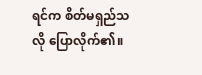ရင်က စိတ်မရှည်သလို ပြောလိုက်၏။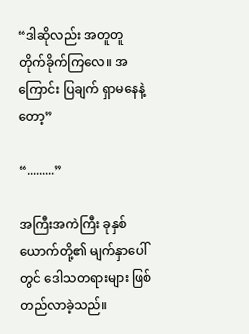“ဒါဆိုလည်း အတူတူ တိုက်ခိုက်ကြလေ။ အကြောင်း ပြချက် ရှာမနေနဲ့တော့”

“.........”

အကြီးအကဲကြီး ခုနှစ်ယောက်တို့၏ မျက်နှာပေါ်တွင် ဒေါသတရားများ ဖြစ်တည်လာခဲ့သည်။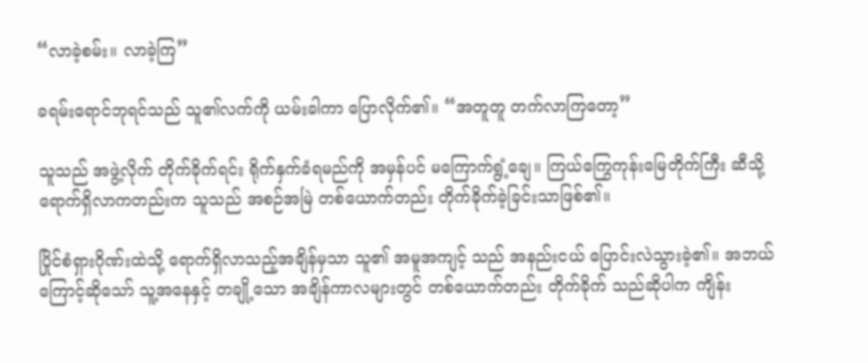“လာခဲ့စမ်း။ လာခဲ့ကြ”

ခရမ်းရောင်ဘုရင်သည် သူ၏လက်ကို ယမ်းခါကာ ပြောလိုက်၏။ “အတူတူ တက်လာကြတော့”

သူသည် အဖွဲ့လိုက် တိုက်ခိုက်ရင်း ရိုက်နှက်ခံရမည်ကို အမှန်ပင် မကြောက်ရွံ့ချေ။ ကြယ်ကြွေကုန်းမြေတိုက်ကြီး ဆီသို့ ရောက်ရှိလာကတည်းက သူသည် အစဉ်အမြဲ တစ်ယောက်တည်း တိုက်ခိုက်ခဲ့ခြင်းသာဖြစ်၏။

ပြိုင်စံရှားဂိုဏ်းထဲသို့ ရောက်ရှိလာသည့်အချိန်မှသာ သူ၏ အမူအကျင့် သည် အနည်းငယ် ပြောင်းလဲသွားခဲ့၏။ အဘယ်ကြောင့်ဆိုသော် သူ့အနေနှင့် တချို့သော အချိန်ကာလများတွင် တစ်ယောက်တည်း တိုက်ခိုက် သည်ဆိုပါက ကျိန်း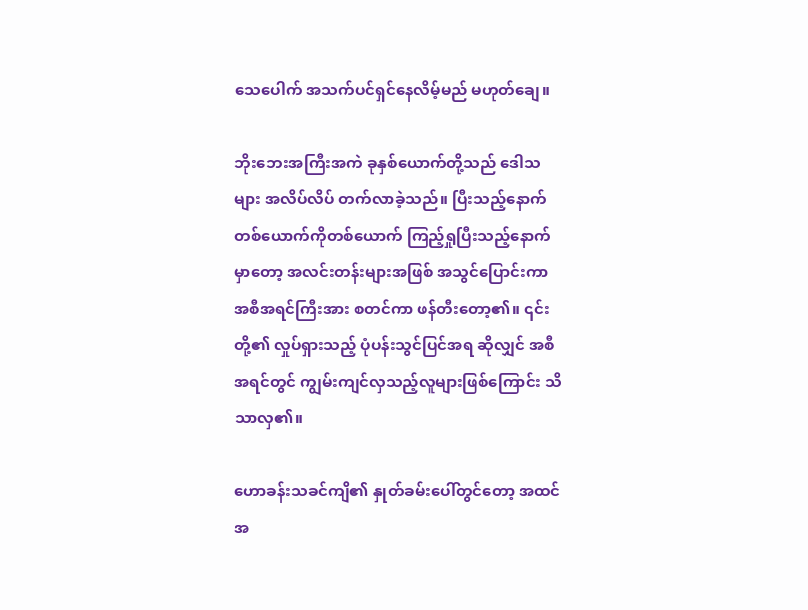သေပေါက် အသက်ပင်ရှင်နေလိမ့်မည် မဟုတ်ချေ။

ဘိုးဘေးအကြီးအကဲ ခုနှစ်ယောက်တို့သည် ဒေါသများ အလိပ်လိပ် တက်လာခဲ့သည်။ ပြီးသည့်နောက် တစ်ယောက်ကိုတစ်ယောက် ကြည့်ရှုပြီးသည့်နောက်မှာတော့ အလင်းတန်းများအဖြစ် အသွင်ပြောင်းကာ အစီအရင်ကြီးအား စတင်ကာ ဖန်တီးတော့၏။ ၎င်းတို့၏ လှုပ်ရှားသည့် ပုံပန်းသွင်ပြင်အရ ဆိုလျှင် အစီအရင်တွင် ကျွမ်းကျင်လှသည့်လူများဖြစ်ကြောင်း သိသာလှ၏။

ဟောခန်းသခင်ကျိ၏ နှုတ်ခမ်းပေါ်တွင်တော့ အထင်အ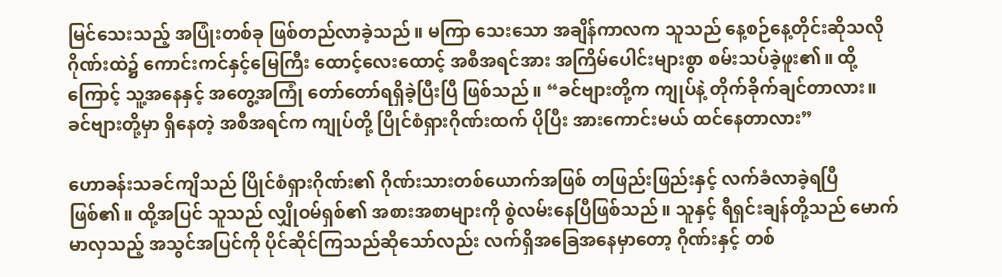မြင်သေးသည့် အပြုံးတစ်ခု ဖြစ်တည်လာခဲ့သည်။ မကြာ သေးသော အချိန်ကာလက သူသည် နေ့စဉ်နေ့တိုင်းဆိုသလို ဂိုဏ်းထဲ၌ ကောင်းကင်နှင့်မြေကြီး ထောင့်လေးထောင့် အစီအရင်အား အကြိမ်ပေါင်းများစွာ စမ်းသပ်ခဲ့ဖူး၏။ ထို့ကြောင့် သူ့အနေနှင့် အတွေ့အကြုံ တော်တော်ရရှိခဲ့ပြီးပြီ ဖြစ်သည်။ “ခင်ဗျားတို့က ကျုပ်နဲ့ တိုက်ခိုက်ချင်တာလား။ ခင်ဗျားတို့မှာ ရှိနေတဲ့ အစီအရင်က ကျုပ်တို့ ပြိုင်စံရှားဂိုဏ်းထက် ပိုပြီး အားကောင်းမယ် ထင်နေတာလား”

ဟောခန်းသခင်ကျိသည် ပြိုင်စံရှားဂိုဏ်း၏ ဂိုဏ်းသားတစ်ယောက်အဖြစ် တဖြည်းဖြည်းနှင့် လက်ခံလာခဲ့ရပြီ ဖြစ်၏။ ထို့အပြင် သူသည် လျှိုဝမ်ရှစ်၏ အစားအစာများကို စွဲလမ်းနေပြီဖြစ်သည်။ သူနှင့် ရီရှင်းချန်တို့သည် မောက်မာလှသည့် အသွင်အပြင်ကို ပိုင်ဆိုင်ကြသည်ဆိုသော်လည်း လက်ရှိအခြေအနေမှာတော့ ဂိုဏ်းနှင့် တစ်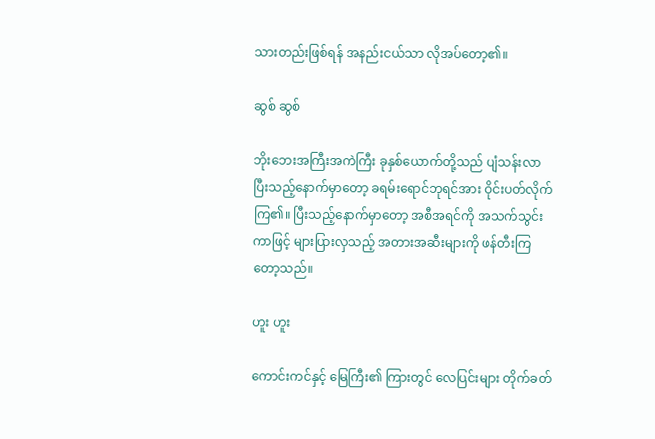သားတည်းဖြစ်ရန် အနည်းငယ်သာ လိုအပ်တော့၏။

ဆွစ် ဆွစ်

ဘိုးဘေးအကြီးအကဲကြီး ခုနှစ်ယောက်တို့သည် ပျံသန်းလာပြီးသည့်နောက်မှာတော့ ခရမ်းရောင်ဘုရင်အား ဝိုင်းပတ်လိုက်ကြ၏။ ပြီးသည့်နောက်မှာတော့ အစီအရင်ကို အသက်သွင်းကာဖြင့် များပြားလှသည့် အတားအဆီးများကို ဖန်တီးကြတော့သည်။

ဟူး ဟူး

ကောင်းကင်နှင့် မြေကြီး၏ ကြားတွင် လေပြင်းများ တိုက်ခတ်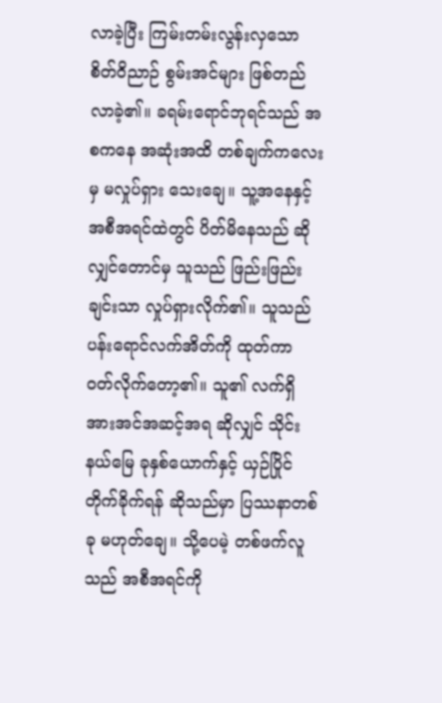လာခဲ့ပြီး ကြမ်းတမ်းလွန်းလှသော စိတ်ဝိညာဉ် စွမ်းအင်များ ဖြစ်တည်လာခဲ့၏။ ခရမ်းရောင်ဘုရင်သည် အစကနေ အဆုံးအထိ တစ်ချက်ကလေးမှ မလှုပ်ရှား သေးချေ။ သူ့အနေနှင့် အစီအရင်ထဲတွင် ပိတ်မိနေသည် ဆိုလျှင်တောင်မှ သူသည် ဖြည်းဖြည်းချင်းသာ လှုပ်ရှားလိုက်၏။ သူသည် ပန်းရောင်လက်အိတ်ကို ထုတ်ကာ ဝတ်လိုက်တော့၏။ သူ၏ လက်ရှိ အားအင်အဆင့်အရ ဆိုလျှင် သိုင်းနယ်မြေ ခုနှစ်ယောက်နှင့် ယှဉ်ပြိုင်တိုက်ခိုက်ရန် ဆိုသည်မှာ ပြဿနာတစ်ခု မဟုတ်ချေ။ သို့ပေမဲ့ တစ်ဖက်လူသည် အစီအရင်ကို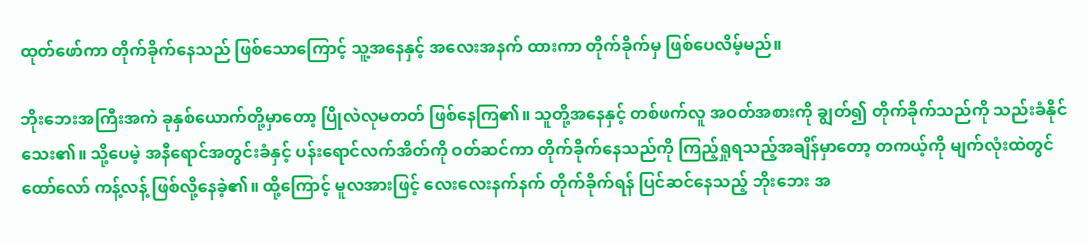ထုတ်ဖော်ကာ တိုက်ခိုက်နေသည် ဖြစ်သောကြောင့် သူ့အနေနှင့် အလေးအနက် ထားကာ တိုက်ခိုက်မှ ဖြစ်ပေလိမ့်မည်။

ဘိုးဘေးအကြီးအကဲ ခုနှစ်ယောက်တို့မှာတော့ ပြိုလဲလုမတတ် ဖြစ်နေကြ၏။ သူတို့အနေနှင့် တစ်ဖက်လူ အဝတ်အစားကို ချွတ်၍ တိုက်ခိုက်သည်ကို သည်းခံနိုင်သေး၏။ သို့ပေမဲ့ အနီရောင်အတွင်းခံနှင့် ပန်းရောင်လက်အိတ်ကို ဝတ်ဆင်ကာ တိုက်ခိုက်နေသည်ကို ကြည့်ရှုရသည့်အချိန်မှာတော့ တကယ့်ကို မျက်လုံးထဲတွင် ထော်လော် ကန့်လန့် ဖြစ်လို့နေခဲ့၏။ ထို့ကြောင့် မူလအားဖြင့် လေးလေးနက်နက် တိုက်ခိုက်ရန် ပြင်ဆင်နေသည့် ဘိုးဘေး အ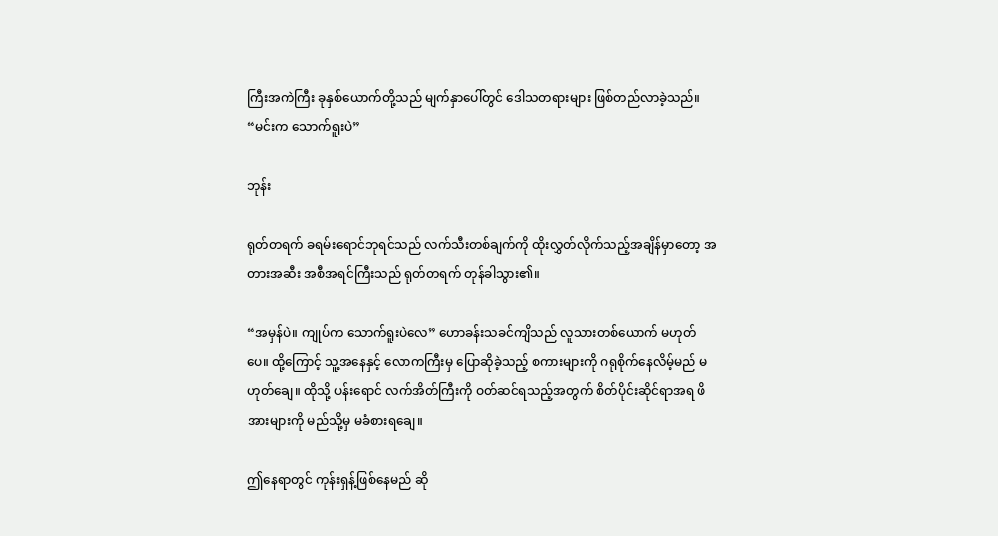ကြီးအကဲကြီး ခုနှစ်ယောက်တို့သည် မျက်နှာပေါ်တွင် ဒေါသတရားများ ဖြစ်တည်လာခဲ့သည်။ “မင်းက သောက်ရူးပဲ”

ဘုန်း

ရုတ်တရက် ခရမ်းရောင်ဘုရင်သည် လက်သီးတစ်ချက်ကို ထိုးလွှတ်လိုက်သည့်အချိန်မှာတော့ အတားအဆီး အစီအရင်ကြီးသည် ရုတ်တရက် တုန်ခါသွား၏။

“အမှန်ပဲ။ ကျုပ်က သောက်ရူးပဲလေ” ဟောခန်းသခင်ကျိသည် လူသားတစ်ယောက် မဟုတ်ပေ။ ထို့ကြောင့် သူ့အနေနှင့် လောကကြီးမှ ပြောဆိုခဲ့သည့် စကားများကို ဂရုစိုက်နေလိမ့်မည် မဟုတ်ချေ။ ထိုသို့ ပန်းရောင် လက်အိတ်ကြီးကို ဝတ်ဆင်ရသည့်အတွက် စိတ်ပိုင်းဆိုင်ရာအရ ဖိအားများကို မည်သို့မှ မခံစားရချေ။

ဤနေရာတွင် ကုန်းရှန့်ဖြစ်နေမည် ဆို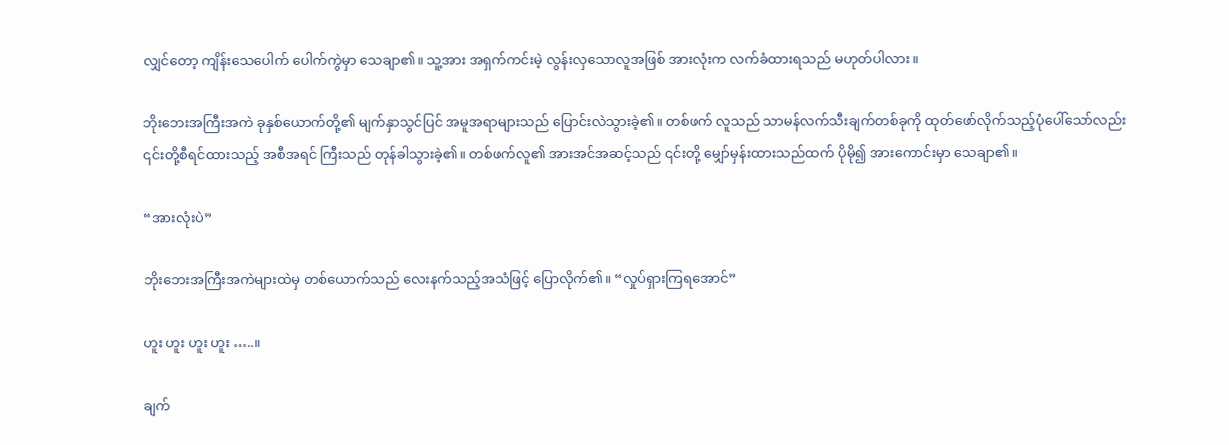လျှင်တော့ ကျိန်းသေပေါက် ပေါက်ကွဲမှာ သေချာ၏။ သူ့အား အရှက်ကင်းမဲ့ လွန်းလှသောလူအဖြစ် အားလုံးက လက်ခံထားရသည် မဟုတ်ပါလား။

ဘိုးဘေးအကြီးအကဲ ခုနှစ်ယောက်တို့၏ မျက်နှာသွင်ပြင် အမူအရာများသည် ပြောင်းလဲသွားခဲ့၏။ တစ်ဖက် လူသည် သာမန်လက်သီးချက်တစ်ခုကို ထုတ်ဖော်လိုက်သည့်ပုံပေါ်သော်လည်း ၎င်းတို့စီရင်ထားသည့် အစီအရင် ကြီးသည် တုန်ခါသွားခဲ့၏။ တစ်ဖက်လူ၏ အားအင်အဆင့်သည် ၎င်းတို့ မျှော်မှန်းထားသည်ထက် ပိုမို၍ အားကောင်းမှာ သေချာ၏။

“အားလုံးပဲ”

ဘိုးဘေးအကြီးအကဲများထဲမှ တစ်ယောက်သည် လေးနက်သည့်အသံဖြင့် ပြောလိုက်၏။ “လှုပ်ရှားကြရအောင်”

ဟူး ဟူး ဟူး ဟူး …..။

ချက်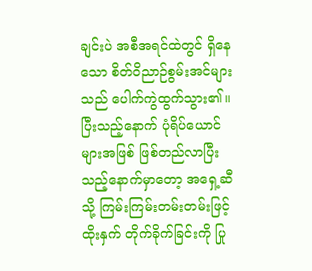ချင်းပဲ အစီအရင်ထဲတွင် ရှိနေသော စိတ်ဝိညာဉ်စွမ်းအင်များသည် ပေါက်ကွဲထွက်သွား၏။ ပြီးသည့်နောက် ပုံရိပ်ယောင်များအဖြစ် ဖြစ်တည်လာပြီးသည့်နောက်မှာတော့ အရှေ့ဆီသို့ ကြမ်းကြမ်းတမ်းတမ်းဖြင့် ထိုးနှက် တိုက်ခိုက်ခြင်းကို ပြု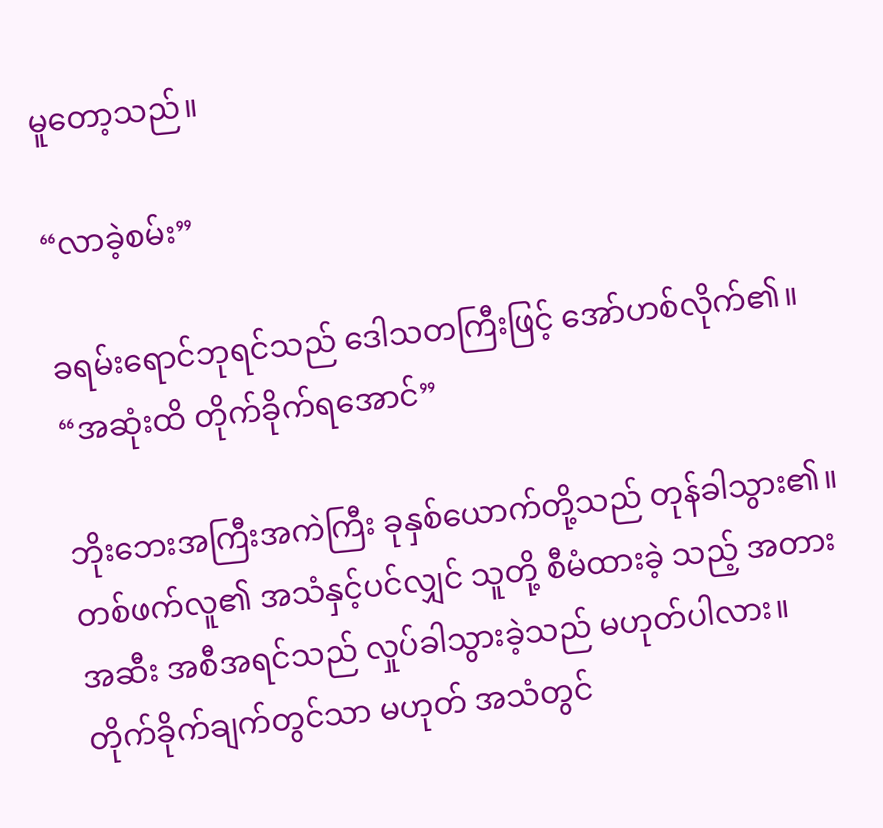မူတော့သည်။

“လာခဲ့စမ်း”

ခရမ်းရောင်ဘုရင်သည် ဒေါသတကြီးဖြင့် အော်ဟစ်လိုက်၏။ “အဆုံးထိ တိုက်ခိုက်ရအောင်”

ဘိုးဘေးအကြီးအကဲကြီး ခုနှစ်ယောက်တို့သည် တုန်ခါသွား၏။ တစ်ဖက်လူ၏ အသံနှင့်ပင်လျှင် သူတို့ စီမံထားခဲ့ သည့် အတားအဆီး အစီအရင်သည် လှုပ်ခါသွားခဲ့သည် မဟုတ်ပါလား။ တိုက်ခိုက်ချက်တွင်သာ မဟုတ် အသံတွင်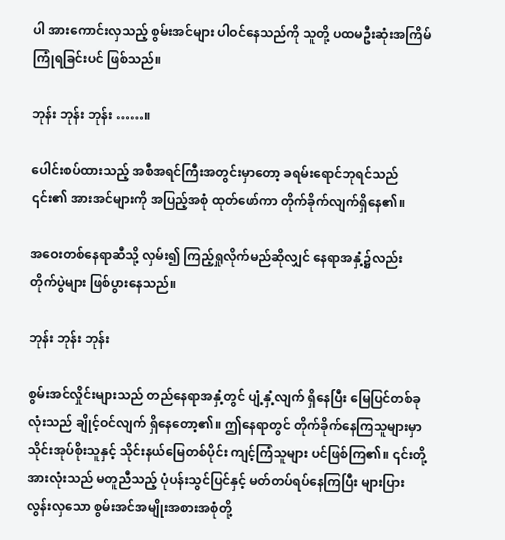ပါ အားကောင်းလှသည့် စွမ်းအင်များ ပါဝင်နေသည်ကို သူတို့ ပထမဦးဆုံးအကြိမ် ကြုံရခြင်းပင် ဖြစ်သည်။

ဘုန်း ဘုန်း ဘုန်း ……။

ပေါင်းစပ်ထားသည့် အစီအရင်ကြီးအတွင်းမှာတော့ ခရမ်းရောင်ဘုရင်သည် ၎င်း၏ အားအင်များကို အပြည့်အစုံ ထုတ်ဖော်ကာ တိုက်ခိုက်လျက်ရှိနေ၏။

အဝေးတစ်နေရာဆီသို့ လှမ်း၍ ကြည့်ရှုလိုက်မည်ဆိုလျှင် နေရာအနှံ့၌လည်း တိုက်ပွဲများ ဖြစ်ပွားနေသည်။

ဘုန်း ဘုန်း ဘုန်း

စွမ်းအင်လှိုင်းများသည် တည်နေရာအနှံ့တွင် ပျံ့နှံ့လျက် ရှိနေပြီး မြေပြင်တစ်ခုလုံးသည် ချိုင့်ဝင်လျက် ရှိနေတော့၏။ ဤနေရာတွင် တိုက်ခိုက်နေကြသူများမှာ သိုင်းအုပ်စိုးသူနှင့် သိုင်းနယ်မြေတစ်ပိုင်း ကျင့်ကြံသူများ ပင်ဖြစ်ကြ၏။ ၎င်းတို့အားလုံးသည် မတူညီသည့် ပုံပန်းသွင်ပြင်နှင့် မတ်တပ်ရပ်နေကြပြီး များပြားလွန်းလှသော စွမ်းအင်အမျိုးအစားအစုံတို့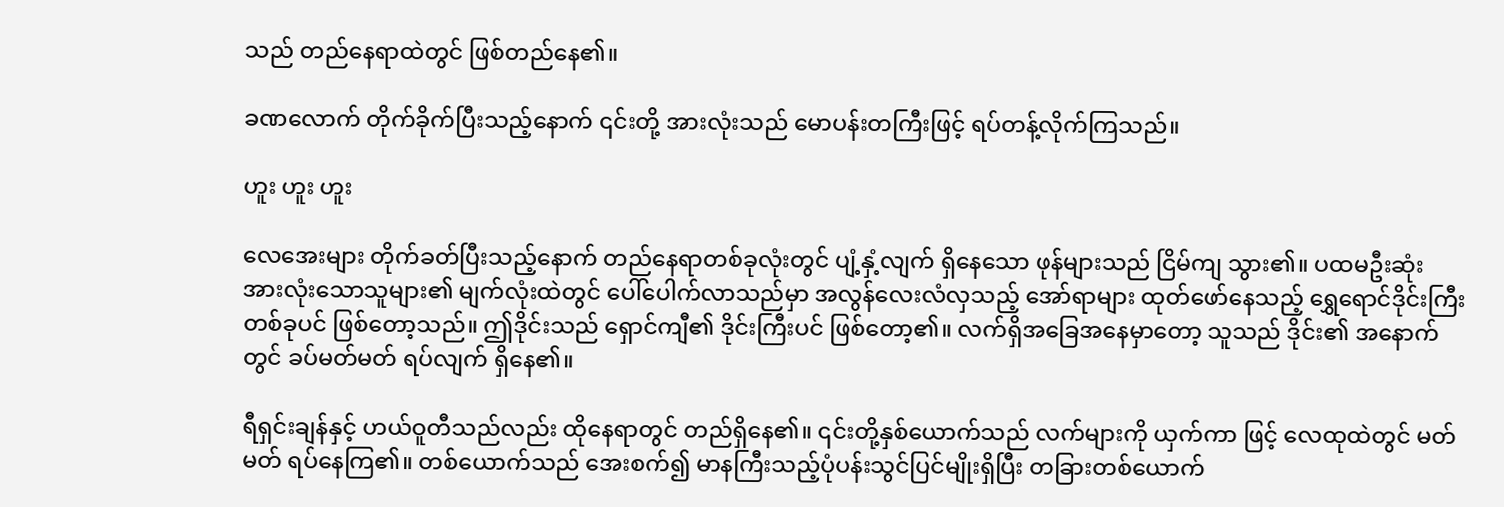သည် တည်နေရာထဲတွင် ဖြစ်တည်နေ၏။

ခဏလောက် တိုက်ခိုက်ပြီးသည့်နောက် ၎င်းတို့ အားလုံးသည် မောပန်းတကြီးဖြင့် ရပ်တန့်လိုက်ကြသည်။

ဟူး ဟူး ဟူး

လေအေးများ တိုက်ခတ်ပြီးသည့်နောက် တည်နေရာတစ်ခုလုံးတွင် ပျံ့နှံ့လျက် ရှိနေသော ဖုန်များသည် ငြိမ်ကျ သွား၏။ ပထမဦးဆုံး အားလုံးသောသူများ၏ မျက်လုံးထဲတွင် ပေါ်ပေါက်လာသည်မှာ အလွန်လေးလံလှသည့် အော်ရာများ ထုတ်ဖော်နေသည့် ရွှေရောင်ဒိုင်းကြီး တစ်ခုပင် ဖြစ်တော့သည်။ ဤဒိုင်းသည် ရှောင်ကျီ၏ ဒိုင်းကြီးပင် ဖြစ်တော့၏။ လက်ရှိအခြေအနေမှာတော့ သူသည် ဒိုင်း၏ အနောက်တွင် ခပ်မတ်မတ် ရပ်လျက် ရှိနေ၏။

ရီရှင်းချန်နှင့် ဟယ်ဝူတီသည်လည်း ထိုနေရာတွင် တည်ရှိနေ၏။ ၎င်းတို့နှစ်ယောက်သည် လက်များကို ယှက်ကာ ဖြင့် လေထုထဲတွင် မတ်မတ် ရပ်နေကြ၏။ တစ်ယောက်သည် အေးစက်၍ မာနကြီးသည့်ပုံပန်းသွင်ပြင်မျိုးရှိပြီး တခြားတစ်ယောက်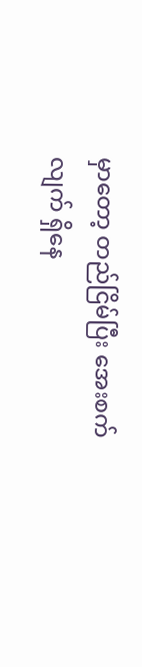မှာတော့ တည်ငြိမ်ပြီး အေးစက်လျက် ရှိနေ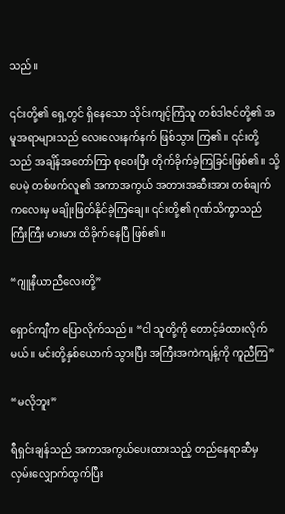သည်။

၎င်းတို့၏ ရှေ့တွင် ရှိနေသော သိုင်းကျင့်ကြံသူ တစ်ဒါဇင်တို့၏ အမူအရာများသည် လေးလေးနက်နက် ဖြစ်သွား ကြ၏။ ၎င်းတို့သည် အချိန်အတော်ကြာ စုဝေးပြီး တိုက်ခိုက်ခဲ့ကြခြင်းဖြစ်၏။ သို့ပေမဲ့ တစ်ဖက်လူ၏ အကာအကွယ် အတားအဆီးအား တစ်ချက်ကလေးမှ မချိုးဖြတ်နိုင်ခဲ့ကြချေ။ ၎င်းတို့၏ ဂုဏ်သိက္ခာသည် ကြီးကြီး မားမား ထိခိုက်နေပြီ ဖြစ်၏။

“ဂျူနီယာညီလေးတို့”

ရှောင်ကျီက ပြောလိုက်သည်။ “ငါ သူတို့ကို တောင့်ခံထားလိုက်မယ်။ မင်းတို့နှစ်ယောက် သွားပြီး အကြီးအကဲကျန့်ကို ကူညီကြ”

“မလိုဘူး”

ရီရှင်းချန်သည် အကာအကွယ်ပေးထားသည့် တည်နေရာဆီမှ လှမ်းလျှောက်ထွက်ပြီး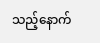သည့်နောက်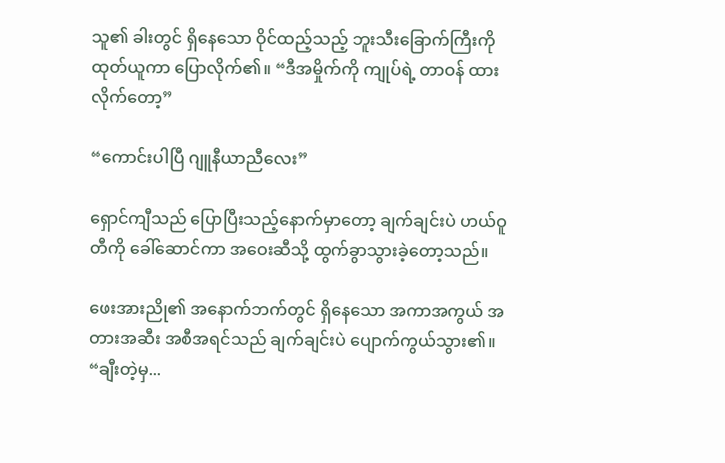သူ၏ ခါးတွင် ရှိနေသော ဝိုင်ထည့်သည့် ဘူးသီးခြောက်ကြီးကို ထုတ်ယူကာ ပြောလိုက်၏။ “ဒီအမှိုက်ကို ကျုပ်ရဲ့ တာဝန် ထားလိုက်တော့”

“ကောင်းပါပြီ ဂျူနီယာညီလေး”

ရှောင်ကျီသည် ပြောပြီးသည့်နောက်မှာတော့ ချက်ချင်းပဲ ဟယ်ဝူတီကို ခေါ်ဆောင်ကာ အဝေးဆီသို့ ထွက်ခွာသွားခဲ့တော့သည်။

ဖေးအားညို၏ အနောက်ဘက်တွင် ရှိနေသော အကာအကွယ် အတားအဆီး အစီအရင်သည် ချက်ချင်းပဲ ပျောက်ကွယ်သွား၏။ “ချီးတဲ့မှ...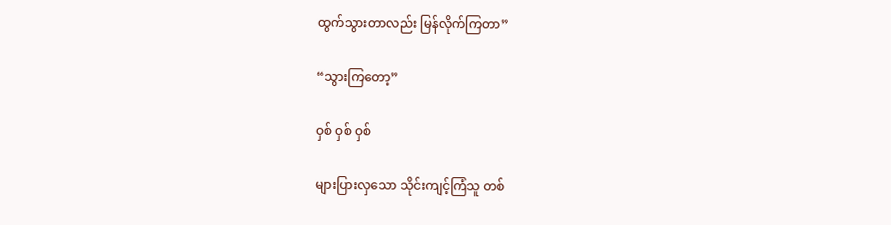ထွက်သွားတာလည်း မြန်လိုက်ကြတာ”

“သွားကြတော့”

ဝှစ် ဝှစ် ဝှစ်

များပြားလှသော သိုင်းကျင့်ကြံသူ တစ်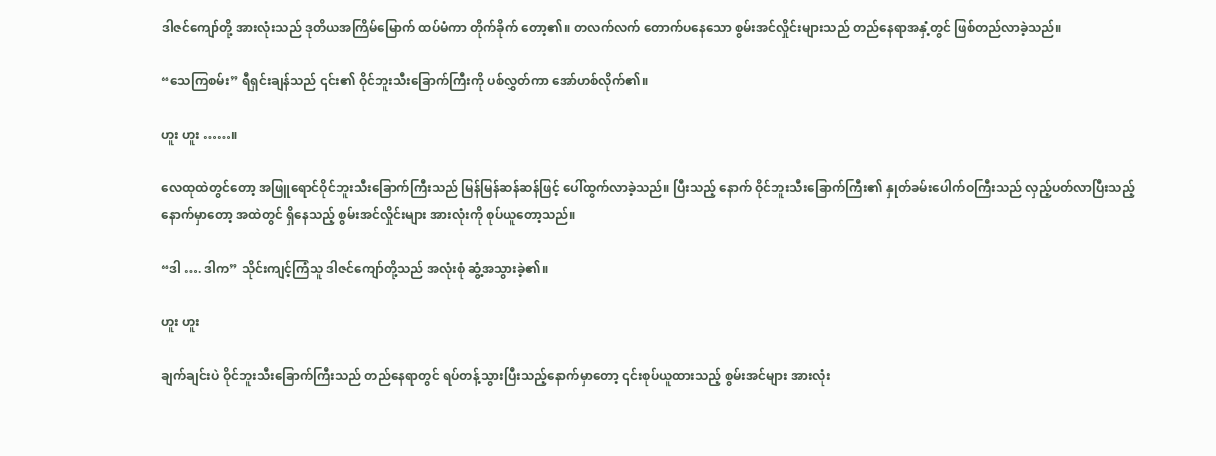ဒါဇင်ကျော်တို့ အားလုံးသည် ဒုတိယအကြိမ်မြောက် ထပ်မံကာ တိုက်ခိုက် တော့၏။ တလက်လက် တောက်ပနေသော စွမ်းအင်လှိုင်းများသည် တည်နေရာအနှံ့တွင် ဖြစ်တည်လာခဲ့သည်။

“သေကြစမ်း” ရီရှင်းချန်သည် ၎င်း၏ ဝိုင်ဘူးသီးခြောက်ကြီးကို ပစ်လွှတ်ကာ အော်ဟစ်လိုက်၏။

ဟူး ဟူး ……။

လေထုထဲတွင်တော့ အဖြူရောင်ဝိုင်ဘူးသီးခြောက်ကြီးသည် မြန်မြန်ဆန်ဆန်ဖြင့် ပေါ်ထွက်လာခဲ့သည်။ ပြီးသည့် နောက် ဝိုင်ဘူးသီးခြောက်ကြီး၏ နှုတ်ခမ်းပေါက်ဝကြီးသည် လှည့်ပတ်လာပြီးသည့်နောက်မှာတော့ အထဲတွင် ရှိနေသည့် စွမ်းအင်လှိုင်းများ အားလုံးကို စုပ်ယူတော့သည်။

“ဒါ …. ဒါက” သိုင်းကျင့်ကြံသူ ဒါဇင်ကျော်တို့သည် အလုံးစုံ ဆွံ့အသွားခဲ့၏။

ဟူး ဟူး

ချက်ချင်းပဲ ဝိုင်ဘူးသီးခြောက်ကြီးသည် တည်နေရာတွင် ရပ်တန့်သွားပြီးသည့်နောက်မှာတော့ ၎င်းစုပ်ယူထားသည့် စွမ်းအင်များ အားလုံး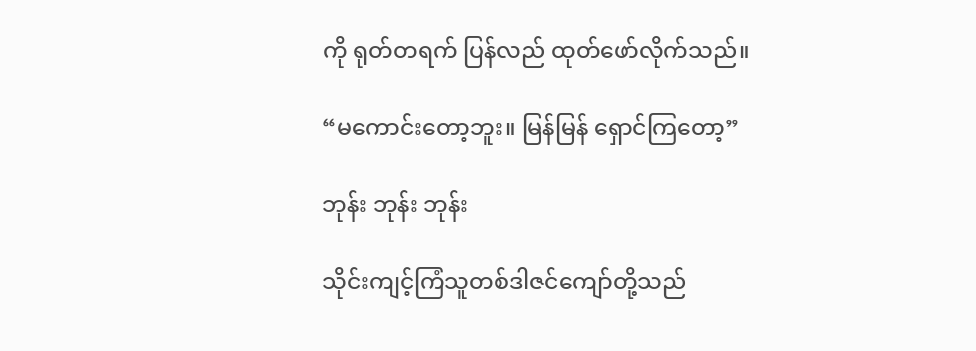ကို ရုတ်တရက် ပြန်လည် ထုတ်ဖော်လိုက်သည်။

“မကောင်းတော့ဘူး။ မြန်မြန် ရှောင်ကြတော့”

ဘုန်း ဘုန်း ဘုန်း

သိုင်းကျင့်ကြံသူတစ်ဒါဇင်ကျော်တို့သည်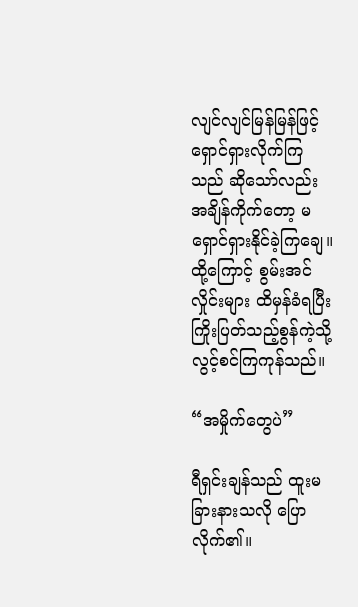လျင်လျင်မြန်မြန်ဖြင့် ရှောင်ရှားလိုက်ကြသည် ဆိုသော်လည်း အချိန်ကိုက်တော့ မရှောင်ရှားနိုင်ခဲ့ကြချေ။ ထို့ကြောင့် စွမ်းအင်လှိုင်းများ ထိမှန်ခံရပြီး ကြိုးပြတ်သည့်စွန်ကဲ့သို့ လွင့်စင်ကြကုန်သည်။

“အမှိုက်တွေပဲ”

ရီရှင်းချန်သည် ထူးမခြားနားသလို ပြောလိုက်၏။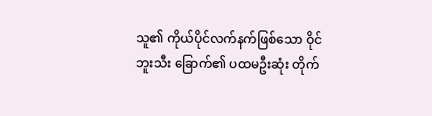သူ၏ ကိုယ်ပိုင်လက်နက်ဖြစ်သော ဝိုင်ဘူးသီး ခြောက်၏ ပထမဦးဆုံး တိုက်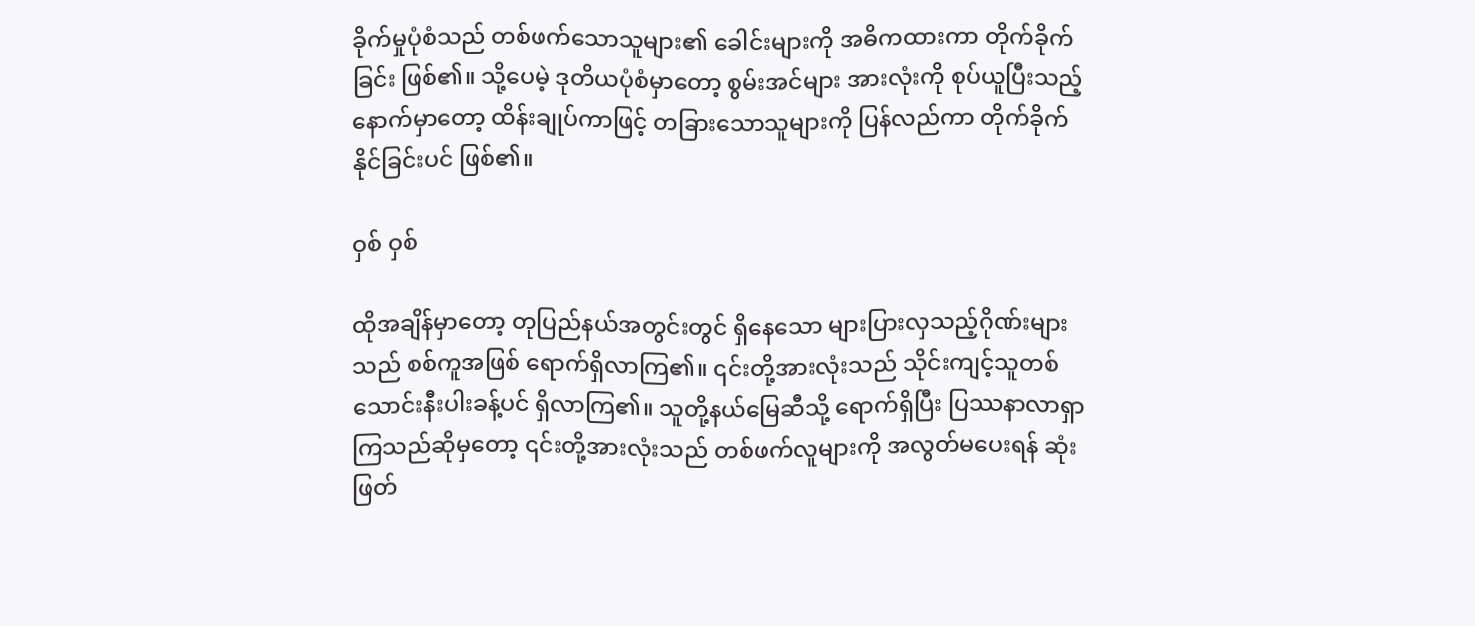ခိုက်မှုပုံစံသည် တစ်ဖက်သောသူများ၏ ခေါင်းများကို အဓိကထားကာ တိုက်ခိုက်ခြင်း ဖြစ်၏။ သို့ပေမဲ့ ဒုတိယပုံစံမှာတော့ စွမ်းအင်များ အားလုံးကို စုပ်ယူပြီးသည့်နောက်မှာတော့ ထိန်းချုပ်ကာဖြင့် တခြားသောသူများကို ပြန်လည်ကာ တိုက်ခိုက်နိုင်ခြင်းပင် ဖြစ်၏။

ဝှစ် ဝှစ်

ထိုအချိန်မှာတော့ တုပြည်နယ်အတွင်းတွင် ရှိနေသော များပြားလှသည့်ဂိုဏ်းများသည် စစ်ကူအဖြစ် ရောက်ရှိလာကြ၏။ ၎င်းတို့အားလုံးသည် သိုင်းကျင့်သူတစ်သောင်းနီးပါးခန့်ပင် ရှိလာကြ၏။ သူတို့နယ်မြေဆီသို့ ရောက်ရှိပြီး ပြဿနာလာရှာကြသည်ဆိုမှတော့ ၎င်းတို့အားလုံးသည် တစ်ဖက်လူများကို အလွတ်မပေးရန် ဆုံးဖြတ်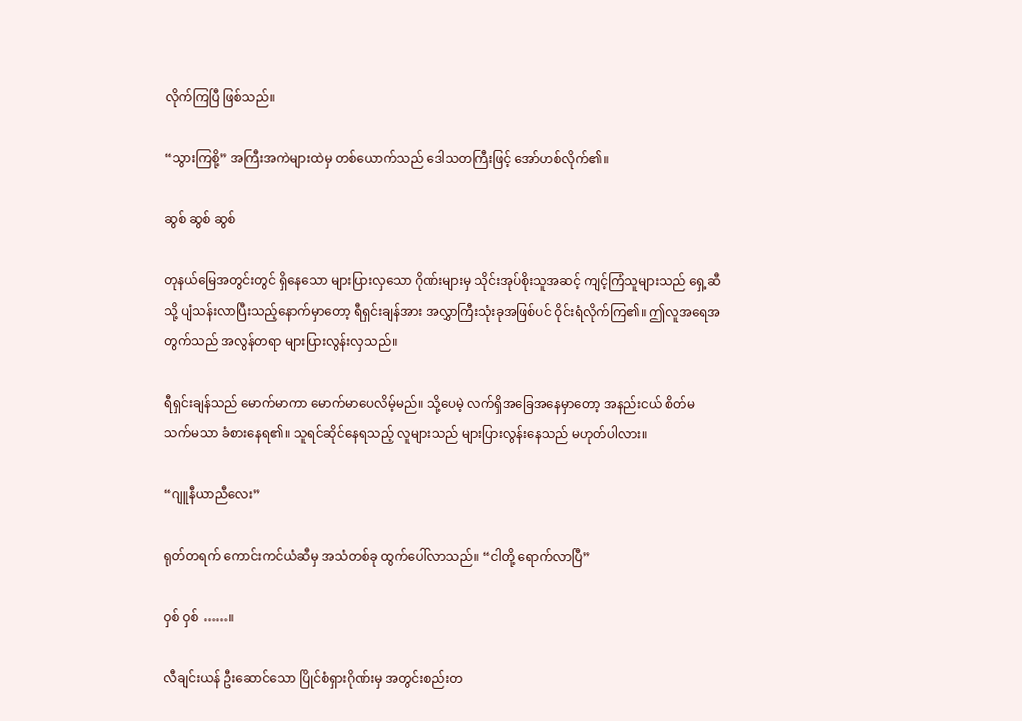လိုက်ကြပြီ ဖြစ်သည်။

“သွားကြစို့” အကြီးအကဲများထဲမှ တစ်ယောက်သည် ဒေါသတကြီးဖြင့် အော်ဟစ်လိုက်၏။

ဆွစ် ဆွစ် ဆွစ်

တုနယ်မြေအတွင်းတွင် ရှိနေသော များပြားလှသော ဂိုဏ်းများမှ သိုင်းအုပ်စိုးသူအဆင့် ကျင့်ကြံသူများသည် ရှေ့ဆီသို့ ပျံသန်းလာပြီးသည့်နောက်မှာတော့ ရီရှင်းချန်အား အလွှာကြီးသုံးခုအဖြစ်ပင် ဝိုင်းရံလိုက်ကြ၏။ ဤလူအရေအတွက်သည် အလွန်တရာ များပြားလွန်းလှသည်။

ရီရှင်းချန်သည် မောက်မာကာ မောက်မာပေလိမ့်မည်။ သို့ပေမဲ့ လက်ရှိအခြေအနေမှာတော့ အနည်းငယ် စိတ်မသက်မသာ ခံစားနေရ၏။ သူရင်ဆိုင်နေရသည့် လူများသည် များပြားလွန်းနေသည် မဟုတ်ပါလား။

“ဂျူနီယာညီလေး”

ရုတ်တရက် ကောင်းကင်ယံဆီမှ အသံတစ်ခု ထွက်ပေါ်လာသည်။ “ငါတို့ ရောက်လာပြီ”

ဝှစ် ဝှစ် ……။

လီချင်းယန် ဦးဆောင်သော ပြိုင်စံရှားဂိုဏ်းမှ အတွင်းစည်းတ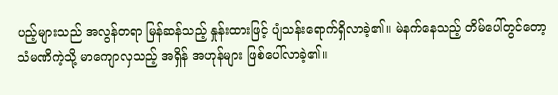ပည့်များသည် အလွန်တရာ မြန်ဆန်သည့် နှုန်းထားဖြင့် ပျံသန်းရောက်ရှိလာခဲ့၏။ မဲနက်နေသည့် တိမ်ပေါ်တွင်တော့ သံမဏိကဲ့သို့ မာကျောလှသည့် အရှိန် အဟုန်များ ဖြစ်ပေါ်လာခဲ့၏။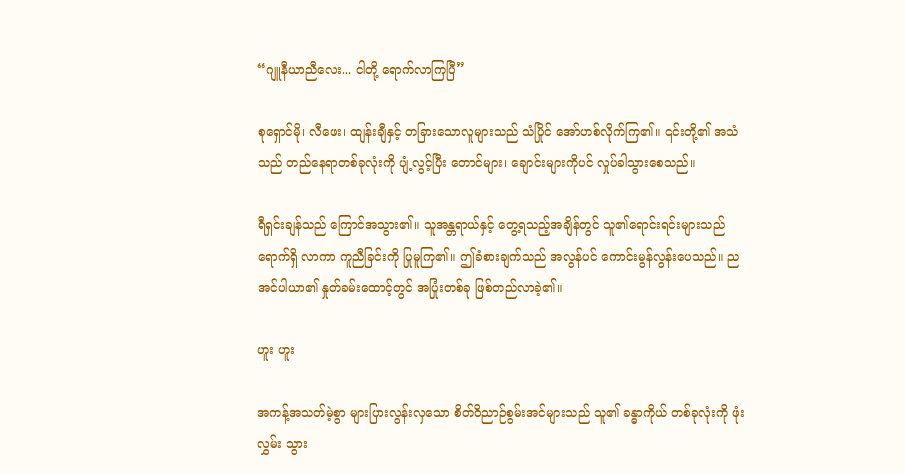“ဂျူနီယာညီလေး... ငါတို့ ရောက်လာကြပြီ”

စုရှောင်မို၊ လီဖေး၊ ထျန်းချီနှင့် တခြားသောလူများသည် သံပြိုင် အော်ဟစ်လိုက်ကြ၏။ ၎င်းတို့၏ အသံသည် တည်နေရာတစ်ခုလုံးကို ပျံ့လွင့်ပြီး တောင်များ၊ ချောင်းများကိုပင် လှုပ်ခါသွားစေသည်။

ရီရှင်းချန်သည် ကြောင်အသွား၏။ သူအန္တရာယ်နှင့် တွေ့ရသည့်အချိန်တွင် သူ၏ရောင်းရင်းများသည် ရောက်ရှိ လာကာ ကူညီခြင်းကို ပြုမူကြ၏။ ဤခံစားချက်သည် အလွန်ပင် ကောင်းမွန်လွန်းပေသည်။ ညအင်ပါယာ၏ နှုတ်ခမ်းထောင့်တွင် အပြုံးတစ်ခု ဖြစ်တည်လာခဲ့၏။

ဟူး ဟူး

အကန့်အသတ်မဲ့စွာ များပြားလွန်းလှသော စိတ်ဝိညာဉ်စွမ်းအင်များသည် သူ၏ ခန္ဓာကိုယ် တစ်ခုလုံးကို ဖုံးလွှမ်း သွား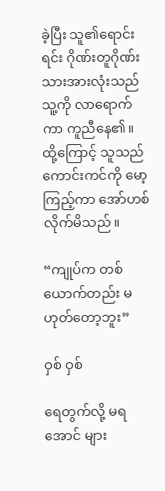ခဲ့ပြီး သူ၏ရောင်းရင်း ဂိုဏ်းတူဂိုဏ်းသားအားလုံးသည် သူ့ကို လာရောက်ကာ ကူညီနေ၏။ ထို့ကြောင့် သူသည် ကောင်းကင်ကို မော့ကြည့်ကာ အော်ဟစ်လိုက်မိသည်။

“ကျုပ်က တစ်ယောက်တည်း မဟုတ်တော့ဘူး”

ဝှစ် ဝှစ်

ရေတွက်လို့ မရအောင် များ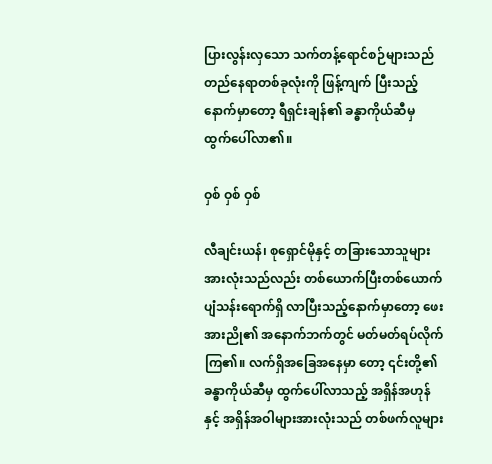ပြားလွန်းလှသော သက်တန့်ရောင်စဉ်များသည် တည်နေရာတစ်ခုလုံးကို ဖြန့်ကျက် ပြီးသည့်နောက်မှာတော့ ရီရှင်းချန်၏ ခန္ဓာကိုယ်ဆီမှ ထွက်ပေါ်လာ၏။

ဝှစ် ဝှစ် ဝှစ်

လီချင်းယန်၊ စုရှောင်မိုနှင့် တခြားသောသူများ အားလုံးသည်လည်း တစ်ယောက်ပြီးတစ်ယောက် ပျံသန်းရောက်ရှိ လာပြီးသည့်နောက်မှာတော့ ဖေးအားညို၏ အနောက်ဘက်တွင် မတ်မတ်ရပ်လိုက်ကြ၏။ လက်ရှိအခြေအနေမှာ တော့ ၎င်းတို့၏ ခန္ဓာကိုယ်ဆီမှ ထွက်ပေါ်လာသည့် အရှိန်အဟုန်နှင့် အရှိန်အဝါများအားလုံးသည် တစ်ဖက်လူများ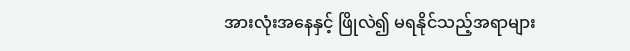အားလုံးအနေနှင့် ဖြိုလဲ၍ မရနိုင်သည့်အရာများ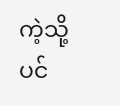ကဲ့သို့ပင်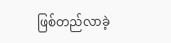ဖြစ်တည်လာခဲ့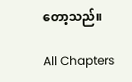တော့သည်။

All Chapters